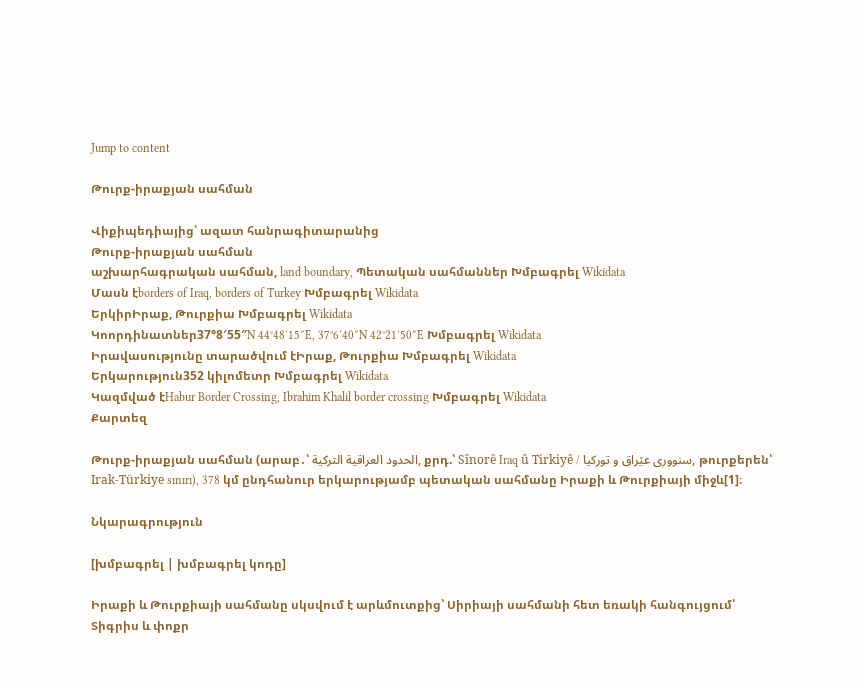Jump to content

Թուրք-իրաքյան սահման

Վիքիպեդիայից՝ ազատ հանրագիտարանից
Թուրք-իրաքյան սահման
աշխարհագրական սահման, land boundary, Պետական սահմաններ Խմբագրել Wikidata
Մասն էborders of Iraq, borders of Turkey Խմբագրել Wikidata
ԵրկիրԻրաք, Թուրքիա Խմբագրել Wikidata
Կոորդինատներ37°8′55″N 44°48′15″E, 37°6′40″N 42°21′50″E Խմբագրել Wikidata
Իրավասությունը տարածվում էԻրաք, Թուրքիա Խմբագրել Wikidata
Երկարություն352 կիլոմետր Խմբագրել Wikidata
Կազմված էHabur Border Crossing, Ibrahim Khalil border crossing Խմբագրել Wikidata
Քարտեզ

Թուրք-իրաքյան սահման (արաբ․՝ الحدود العراقية التركية, քրդ.՝ Sînorê Iraq û Tirkiyê / سنووری عێراق و تورکیا, թուրքերեն՝ Irak-Türkiye sınırı), 378 կմ ընդհանուր երկարությամբ պետական սահմանը Իրաքի և Թուրքիայի միջև[1]։

Նկարագրություն

[խմբագրել | խմբագրել կոդը]

Իրաքի և Թուրքիայի սահմանը սկսվում է արևմուտքից՝ Սիրիայի սահմանի հետ եռակի հանգույցում՝ Տիգրիս և փոքր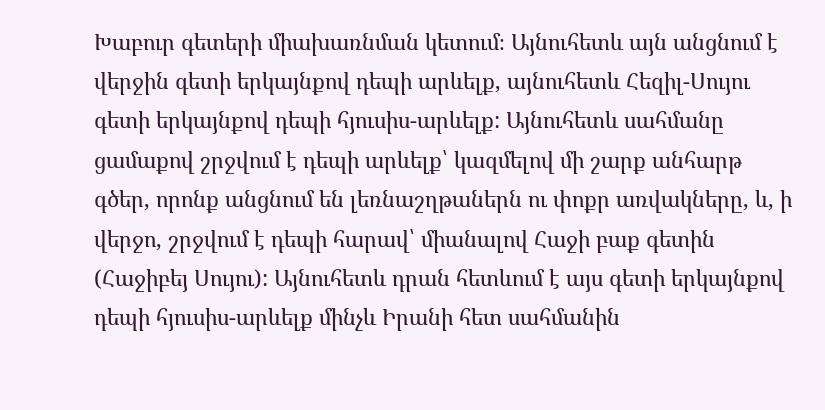Խաբուր գետերի միախառնման կետում։ Այնուհետև այն անցնում է վերջին գետի երկայնքով դեպի արևելք, այնուհետև Հեզիլ-Սույու գետի երկայնքով դեպի հյուսիս-արևելք: Այնուհետև սահմանը ցամաքով շրջվում է դեպի արևելք՝ կազմելով մի շարք անհարթ գծեր, որոնք անցնում են լեռնաշղթաներն ու փոքր առվակները, և, ի վերջո, շրջվում է դեպի հարավ՝ միանալով Հաջի բաք գետին (Հաջիբեյ Սույու): Այնուհետև դրան հետևում է այս գետի երկայնքով դեպի հյուսիս-արևելք մինչև Իրանի հետ սահմանին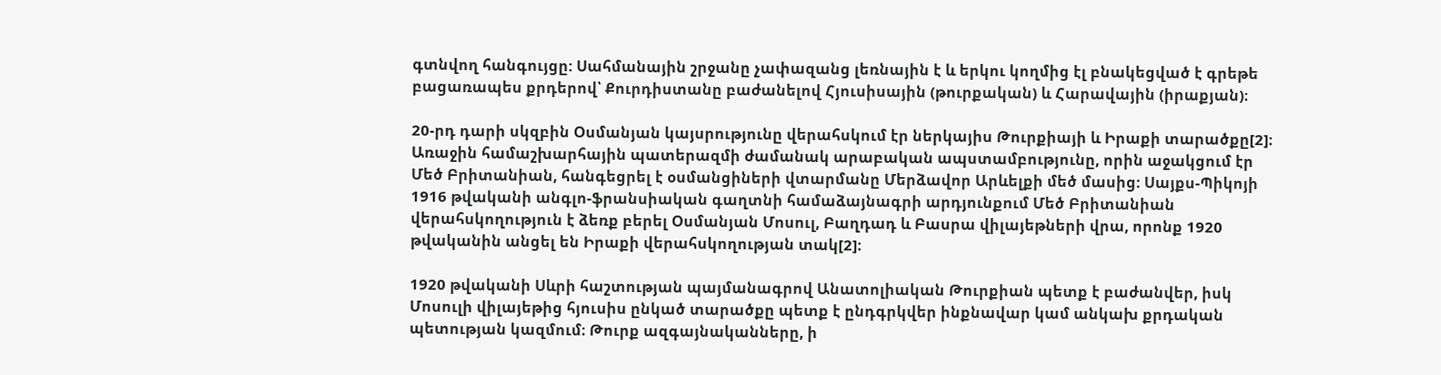գտնվող հանգույցը: Սահմանային շրջանը չափազանց լեռնային է և երկու կողմից էլ բնակեցված է գրեթե բացառապես քրդերով՝ Քուրդիստանը բաժանելով Հյուսիսային (թուրքական) և Հարավային (իրաքյան)։

20-րդ դարի սկզբին Օսմանյան կայսրությունը վերահսկում էր ներկայիս Թուրքիայի և Իրաքի տարածքը[2]։ Առաջին համաշխարհային պատերազմի ժամանակ արաբական ապստամբությունը, որին աջակցում էր Մեծ Բրիտանիան, հանգեցրել է օսմանցիների վտարմանը Մերձավոր Արևելքի մեծ մասից: Սայքս-Պիկոյի 1916 թվականի անգլո-ֆրանսիական գաղտնի համաձայնագրի արդյունքում Մեծ Բրիտանիան վերահսկողություն է ձեռք բերել Օսմանյան Մոսուլ, Բաղդադ և Բասրա վիլայեթների վրա, որոնք 1920 թվականին անցել են Իրաքի վերահսկողության տակ[2]։

1920 թվականի Սևրի հաշտության պայմանագրով Անատոլիական Թուրքիան պետք է բաժանվեր, իսկ Մոսուլի վիլայեթից հյուսիս ընկած տարածքը պետք է ընդգրկվեր ինքնավար կամ անկախ քրդական պետության կազմում։ Թուրք ազգայնականները, ի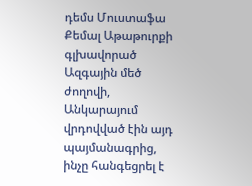դեմս Մուստաֆա Քեմալ Աթաթուրքի գլխավորած Ազգային մեծ ժողովի, Անկարայում վրդովված էին այդ պայմանագրից, ինչը հանգեցրել է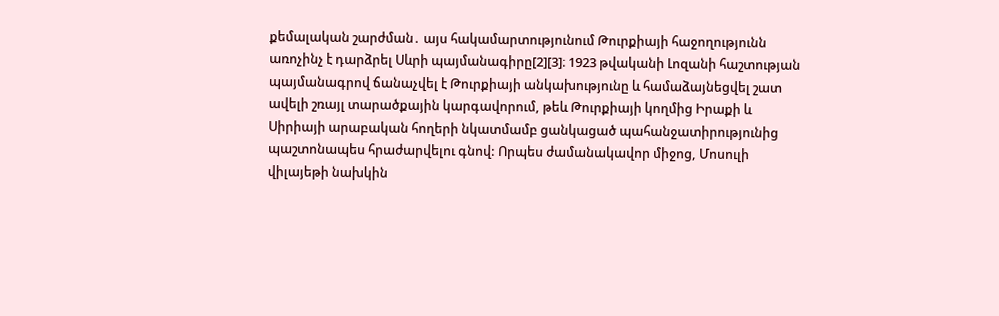քեմալական շարժման․ այս հակամարտությունում Թուրքիայի հաջողությունն առոչինչ է դարձրել Սևրի պայմանագիրը[2][3]։ 1923 թվականի Լոզանի հաշտության պայմանագրով ճանաչվել է Թուրքիայի անկախությունը և համաձայնեցվել շատ ավելի շռայլ տարածքային կարգավորում, թեև Թուրքիայի կողմից Իրաքի և Սիրիայի արաբական հողերի նկատմամբ ցանկացած պահանջատիրությունից պաշտոնապես հրաժարվելու գնով: Որպես ժամանակավոր միջոց, Մոսուլի վիլայեթի նախկին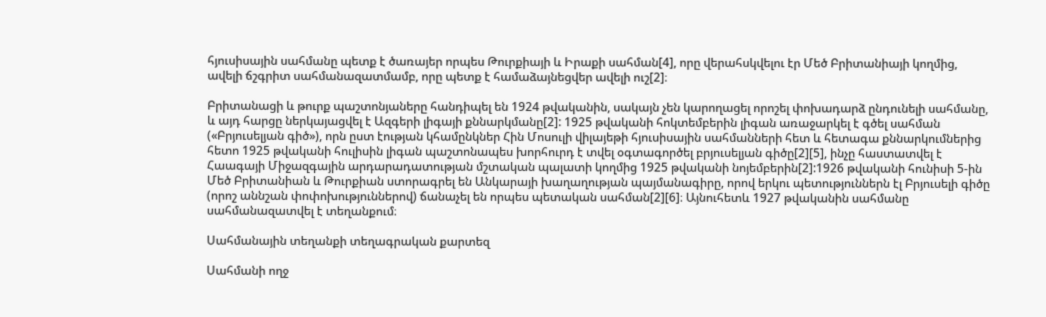հյուսիսային սահմանը պետք է ծառայեր որպես Թուրքիայի և Իրաքի սահման[4], որը վերահսկվելու էր Մեծ Բրիտանիայի կողմից, ավելի ճշգրիտ սահմանազատմամբ, որը պետք է համաձայնեցվեր ավելի ուշ[2]։

Բրիտանացի և թուրք պաշտոնյաները հանդիպել են 1924 թվականին, սակայն չեն կարողացել որոշել փոխադարձ ընդունելի սահմանը, և այդ հարցը ներկայացվել է Ազգերի լիգայի քննարկմանը[2]: 1925 թվականի հոկտեմբերին լիգան առաջարկել է գծել սահման («Բրյուսելյան գիծ»), որն ըստ էության կհամընկներ Հին Մոսուլի վիլայեթի հյուսիսային սահմանների հետ և հետագա քննարկումներից հետո 1925 թվականի հուլիսին լիգան պաշտոնապես խորհուրդ է տվել օգտագործել բրյուսելյան գիծը[2][5], ինչը հաստատվել է Հաագայի Միջազգային արդարադատության մշտական պալատի կողմից 1925 թվականի նոյեմբերին[2]:1926 թվականի հունիսի 5-ին Մեծ Բրիտանիան և Թուրքիան ստորագրել են Անկարայի խաղաղության պայմանագիրը, որով երկու պետություններն էլ Բրյուսելի գիծը (որոշ աննշան փոփոխություններով) ճանաչել են որպես պետական սահման[2][6]։ Այնուհետև 1927 թվականին սահմանը սահմանազատվել է տեղանքում։

Սահմանային տեղանքի տեղագրական քարտեզ

Սահմանի ողջ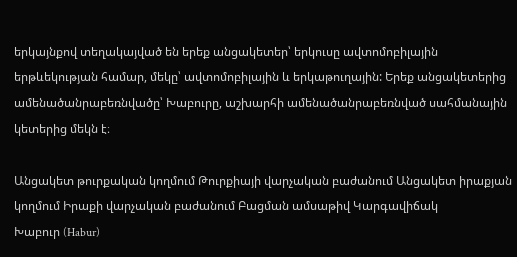երկայնքով տեղակայված են երեք անցակետեր՝ երկուսը ավտոմոբիլային երթևեկության համար, մեկը՝ ավտոմոբիլային և երկաթուղային: Երեք անցակետերից ամենածանրաբեռնվածը՝ Խաբուրը, աշխարհի ամենածանրաբեռնված սահմանային կետերից մեկն է։

Անցակետ թուրքական կողմում Թուրքիայի վարչական բաժանում Անցակետ իրաքյան կողմում Իրաքի վարչական բաժանում Բացման ամսաթիվ Կարգավիճակ
Խաբուր (Habur)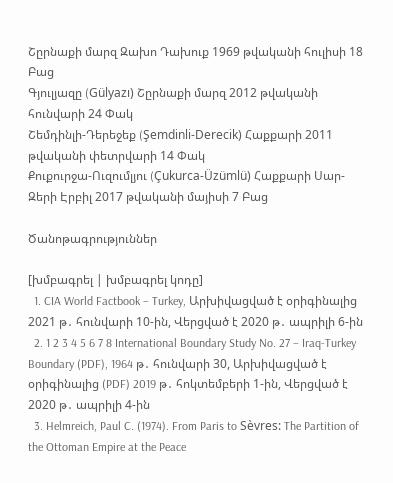Շըրնաքի մարզ Զախո Դախուք 1969 թվականի հուլիսի 18 Բաց
Գյուլյազը (Gülyazı) Շըրնաքի մարզ 2012 թվականի հունվարի 24 Փակ
Շեմդինլի-Դերեջեք (Şemdinli-Derecik) Հաքքարի 2011 թվականի փետրվարի 14 Փակ
Քուքուրջա-Ուզումլյու (Çukurca-Üzümlü) Հաքքարի Սար-Զերի Էրբիլ 2017 թվականի մայիսի 7 Բաց

Ծանոթագրություններ

[խմբագրել | խմբագրել կոդը]
  1. CIA World Factbook – Turkey, Արխիվացված է օրիգինալից 2021 թ․ հունվարի 10-ին, Վերցված է 2020 թ․ ապրիլի 6-ին
  2. 1 2 3 4 5 6 7 8 International Boundary Study No. 27 – Iraq-Turkey Boundary (PDF), 1964 թ․ հունվարի 30, Արխիվացված է օրիգինալից (PDF) 2019 թ․ հոկտեմբերի 1-ին, Վերցված է 2020 թ․ ապրիլի 4-ին
  3. Helmreich, Paul C. (1974). From Paris to Sèvres: The Partition of the Ottoman Empire at the Peace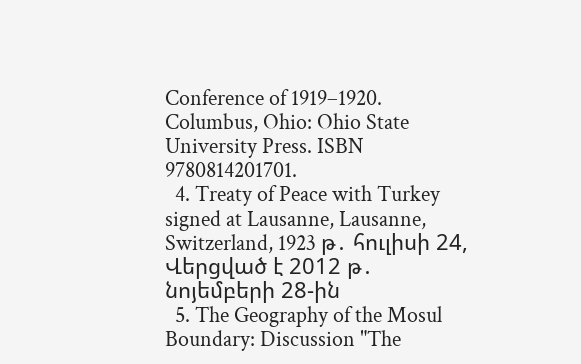Conference of 1919–1920. Columbus, Ohio: Ohio State University Press. ISBN 9780814201701.
  4. Treaty of Peace with Turkey signed at Lausanne, Lausanne, Switzerland, 1923 թ․ հուլիսի 24, Վերցված է 2012 թ․ նոյեմբերի 28-ին
  5. The Geography of the Mosul Boundary: Discussion "The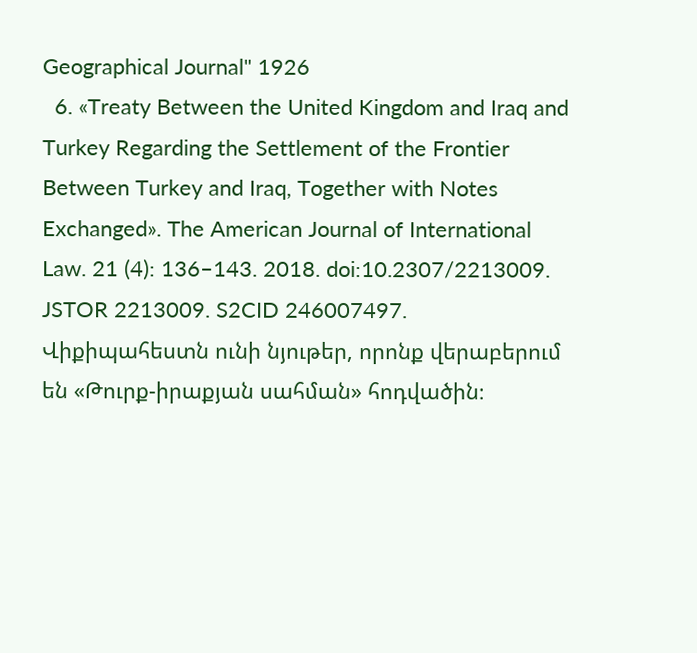Geographical Journal" 1926
  6. «Treaty Between the United Kingdom and Iraq and Turkey Regarding the Settlement of the Frontier Between Turkey and Iraq, Together with Notes Exchanged». The American Journal of International Law. 21 (4): 136–143. 2018. doi:10.2307/2213009. JSTOR 2213009. S2CID 246007497.
Վիքիպահեստն ունի նյութեր, որոնք վերաբերում են «Թուրք-իրաքյան սահման» հոդվածին։